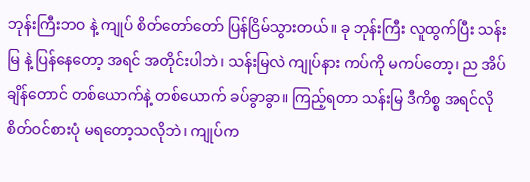ဘုန်းကြီးဘဝ နဲ့ ကျုပ် စိတ်တော်တော် ပြန်ငြိမ်သွားတယ်။ ခု ဘုန်းကြီး လူထွက်ပြီး သန်းမြ နဲ့ ပြန်နေတော့ အရင် အတိုင်းပါဘဲ၊ သန်းမြလဲ ကျုပ်နား ကပ်ကို မကပ်တော့၊ ည အိပ်ချိန်တောင် တစ်ယောက်နဲ့ တစ်ယောက် ခပ်ခွာခွာ။ ကြည့်ရတာ သန်းမြ ဒီကိစ္စ အရင်လို စိတ်ဝင်စားပုံ မရတော့သလိုဘဲ၊ ကျုပ်က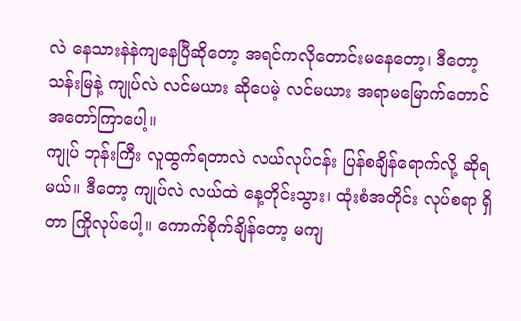လဲ နေသားနဲနဲကျနေပြီဆိုတော့ အရင်ကလိုတောင်းမနေတော့၊ ဒီတော့ သန်းမြနဲ့ ကျုပ်လဲ လင်မယား ဆိုပေမဲ့ လင်မယား အရာမမြောက်တောင် အတော်ကြာပေါ့။
ကျုပ် ဘုန်းကြီး လူထွက်ရတာလဲ လယ်လုပ်ငန်း ပြန်စချိန်ရောက်လို့ ဆိုရမယ်။ ဒီတော့ ကျုပ်လဲ လယ်ထဲ နေ့တိုင်းသွား၊ ထုံးစံအတိုင်း လုပ်စရာ ရှိတာ ကြိုလုပ်ပေါ့။ ကောက်စိုက်ချိန်တော့ မကျ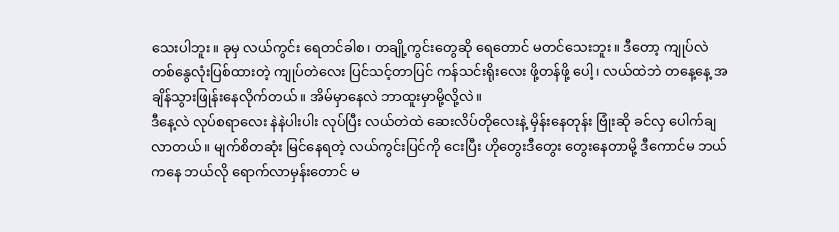သေးပါဘူး။ ခုမှ လယ်ကွင်း ရေတင်ခါစ၊ တချို့ကွင်းတွေဆို ရေတောင် မတင်သေးဘူး။ ဒီတော့ ကျုပ်လဲ တစ်နွေလုံးပြစ်ထားတဲ့ ကျုပ်တဲလေး ပြင်သင့်တာပြင် ကန်သင်းရိုးလေး ဖို့တန်ဖို့ ပေါ့၊ လယ်ထဲဘဲ တနေ့နေ့ အချိန်သွားဖြုန်းနေလိုက်တယ်။ အိမ်မှာနေလဲ ဘာထူးမှာမို့လို့လဲ။
ဒီနေ့လဲ လုပ်စရာလေး နဲနဲပါးပါး လုပ်ပြီး လယ်တဲထဲ ဆေးလိပ်တိုလေးနဲ့ မှိန်းနေတုန်း ဗြုံးဆို ခင်လှ ပေါက်ချလာတယ်။ မျက်စိတဆုံး မြင်နေရတဲ့ လယ်ကွင်းပြင်ကို ငေးပြီး ဟိုတွေးဒီတွေး တွေးနေတာမို့ ဒီကောင်မ ဘယ်ကနေ ဘယ်လို ရောက်လာမှန်းတောင် မ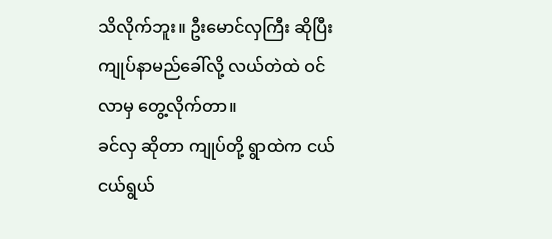သိလိုက်ဘူး။ ဦးမောင်လှကြီး ဆိုပြီး ကျုပ်နာမည်ခေါ်လို့ လယ်တဲထဲ ဝင်လာမှ တွေ့လိုက်တာ။
ခင်လှ ဆိုတာ ကျုပ်တို့ ရွာထဲက ငယ်ငယ်ရွယ်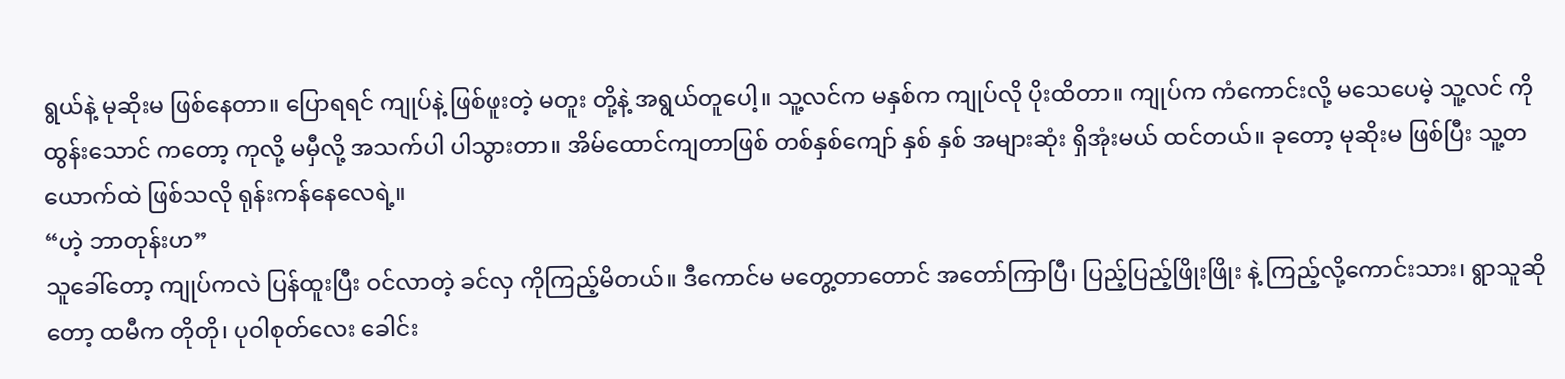ရွယ်နဲ့ မုဆိုးမ ဖြစ်နေတာ။ ပြောရရင် ကျုပ်နဲ့ ဖြစ်ဖူးတဲ့ မတူး တို့နဲ့ အရွယ်တူပေါ့။ သူ့လင်က မနှစ်က ကျုပ်လို ပိုးထိတာ။ ကျုပ်က ကံကောင်းလို့ မသေပေမဲ့ သူ့လင် ကိုထွန်းသောင် ကတော့ ကုလို့ မမှီလို့ အသက်ပါ ပါသွားတာ။ အိမ်ထောင်ကျတာဖြစ် တစ်နှစ်ကျော် နှစ် နှစ် အများဆုံး ရှိအုံးမယ် ထင်တယ်။ ခုတော့ မုဆိုးမ ဖြစ်ပြီး သူ့တယောက်ထဲ ဖြစ်သလို ရုန်းကန်နေလေရဲ့။
“ဟဲ့ ဘာတုန်းဟ”
သူခေါ်တော့ ကျုပ်ကလဲ ပြန်ထူးပြီး ဝင်လာတဲ့ ခင်လှ ကိုကြည့်မိတယ်။ ဒီကောင်မ မတွေ့တာတောင် အတော်ကြာပြီ၊ ပြည့်ပြည့်ဖြိုးဖြိုး နဲ့ ကြည့်လို့ကောင်းသား၊ ရွာသူဆိုတော့ ထမီက တိုတို၊ ပုဝါစုတ်လေး ခေါင်း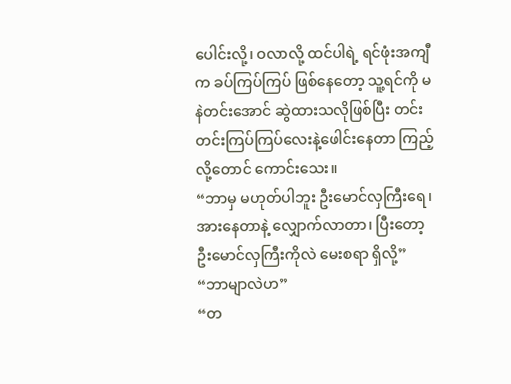ပေါင်းလို့၊ ဝလာလို့ ထင်ပါရဲ့ ရင်ဖုံးအကျီက ခပ်ကြပ်ကြပ် ဖြစ်နေတော့ သူ့ရင်ကို မနဲတင်းအောင် ဆွဲထားသလိုဖြစ်ပြီး တင်းတင်းကြပ်ကြပ်လေးနဲ့ဖေါင်းနေတာ ကြည့်လို့တောင် ကောင်းသေး။
“ဘာမှ မဟုတ်ပါဘူး ဦးမောင်လှကြီးရေ၊ အားနေတာနဲ့ လျှောက်လာတာ၊ ပြီးတော့ ဦးမောင်လှကြီးကိုလဲ မေးစရာ ရှိလို့”
“ဘာမျာလဲဟ”
“တ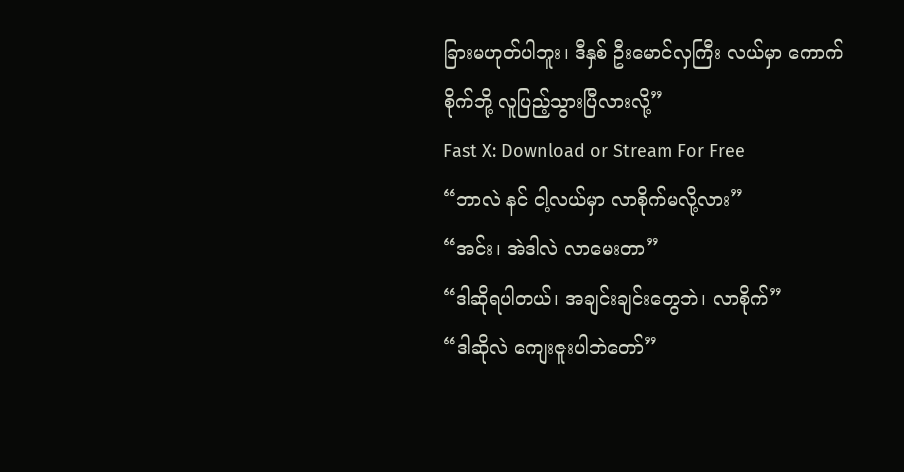ခြားမဟုတ်ပါဘူး၊ ဒီနှစ် ဦးမောင်လှကြီး လယ်မှာ ကောက်စိုက်ဘို့ လူပြည့်သွားပြီလားလို့”
Fast X: Download or Stream For Free
“ဘာလဲ နင် ငါ့လယ်မှာ လာစိုက်မလို့လား”
“အင်း၊ အဲဒါလဲ လာမေးတာ”
“ဒါဆိုရပါတယ်၊ အချင်းချင်းတွေဘဲ၊ လာစိုက်”
“ဒါဆိုလဲ ကျေးဇူးပါဘဲတော်”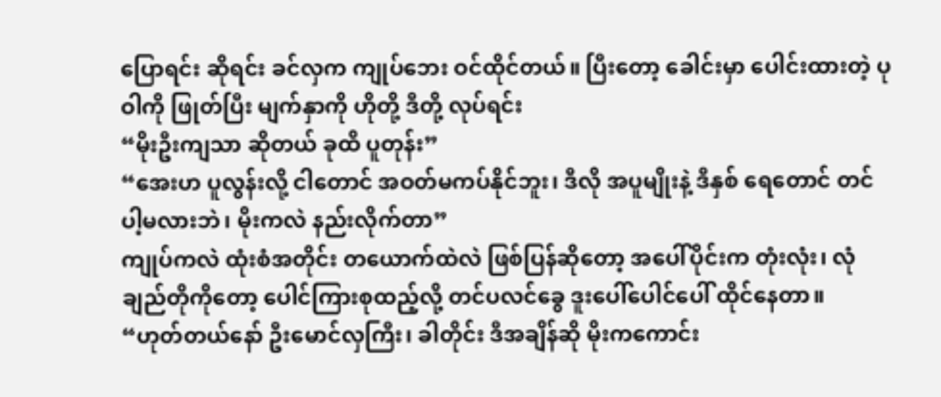ပြောရင်း ဆိုရင်း ခင်လှက ကျုပ်ဘေး ဝင်ထိုင်တယ်။ ပြီးတော့ ခေါင်းမှာ ပေါင်းထားတဲ့ ပုဝါကို ဖြုတ်ပြီး မျက်နှာကို ဟိုတို့ ဒီတို့ လုပ်ရင်း
“မိုးဦးကျသာ ဆိုတယ် ခုထိ ပူတုန်း”
“အေးဟ ပူလွန်းလို့ ငါတောင် အဝတ်မကပ်နိုင်ဘူး၊ ဒီလို အပူမျိုးနဲ့ ဒီနှစ် ရေတောင် တင်ပါ့မလားဘဲ၊ မိုးကလဲ နည်းလိုက်တာ”
ကျုပ်ကလဲ ထုံးစံအတိုင်း တယောက်ထဲလဲ ဖြစ်ပြန်ဆိုတော့ အပေါ်ပိုင်းက တုံးလုံး၊ လုံချည်တိုကိုတော့ ပေါင်ကြားစုထည့်လို့ တင်ပလင်ခွေ ဒူးပေါ်ပေါင်ပေါ် ထိုင်နေတာ။
“ဟုတ်တယ်နော် ဦးမောင်လှကြီး၊ ခါတိုင်း ဒီအချိန်ဆို မိုးကကောင်း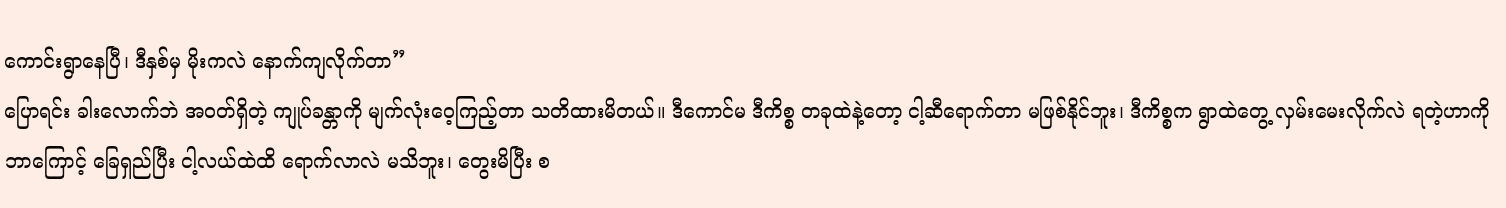ကောင်းရွာနေပြီ၊ ဒီနှစ်မှ မိုးကလဲ နောက်ကျလိုက်တာ”
ပြောရင်း ခါးလောက်ဘဲ အဝတ်ရှိတဲ့ ကျုပ်ခန္တာကို မျက်လုံးဝေ့ကြည့်တာ သတိထားမိတယ်။ ဒီကောင်မ ဒီကိစ္စ တခုထဲနဲ့တော့ ငါ့ဆီရောက်တာ မဖြစ်နိုင်ဘူး၊ ဒီကိစ္စက ရွာထဲတွေ့ လှမ်းမေးလိုက်လဲ ရတဲ့ဟာကို ဘာကြောင့် ခြေရှည်ပြီး ငါ့လယ်ထဲထိ ရောက်လာလဲ မသိဘူး၊ တွေးမိပြီး စ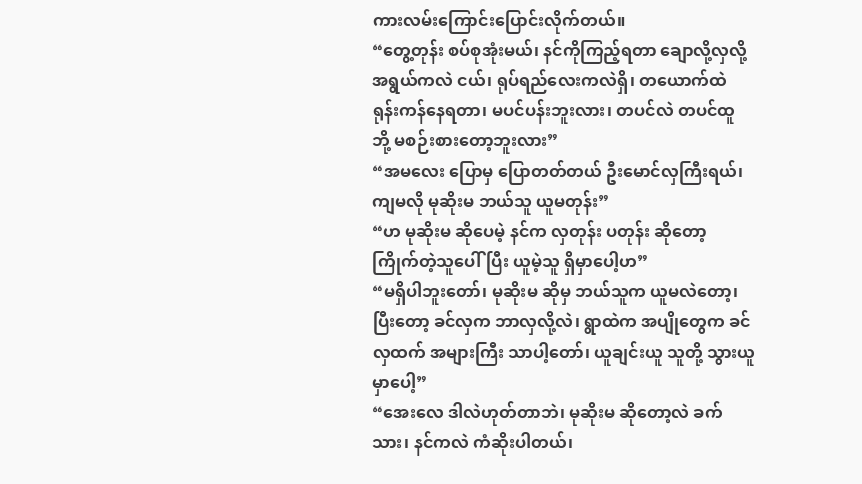ကားလမ်းကြောင်းပြောင်းလိုက်တယ်။
“တွေ့တုန်း စပ်စုအုံးမယ်၊ နင်ကိုကြည့်ရတာ ချောလို့လှလို့ အရွယ်ကလဲ ငယ်၊ ရုပ်ရည်လေးကလဲရှိ၊ တယောက်ထဲ ရုန်းကန်နေရတာ၊ မပင်ပန်းဘူးလား၊ တပင်လဲ တပင်ထူ ဘို့ မစဉ်းစားတော့ဘူးလား”
“အမလေး ပြောမှ ပြောတတ်တယ် ဦးမောင်လှကြီးရယ်၊ ကျမလို မုဆိုးမ ဘယ်သူ ယူမတုန်း”
“ဟ မုဆိုးမ ဆိုပေမဲ့ နင်က လှတုန်း ပတုန်း ဆိုတော့ ကြိုက်တဲ့သူပေါ်ပြီး ယူမဲ့သူ ရှိမှာပေါ့ဟ”
“မရှိပါဘူးတော်၊ မုဆိုးမ ဆိုမှ ဘယ်သူက ယူမလဲတော့၊ ပြီးတော့ ခင်လှက ဘာလှလို့လဲ၊ ရွာထဲက အပျိုတွေက ခင်လှထက် အများကြီး သာပါ့တော်၊ ယူချင်းယူ သူတို့ သွားယူမှာပေါ့”
“အေးလေ ဒါလဲဟုတ်တာဘဲ၊ မုဆိုးမ ဆိုတော့လဲ ခက်သား၊ နင်ကလဲ ကံဆိုးပါတယ်၊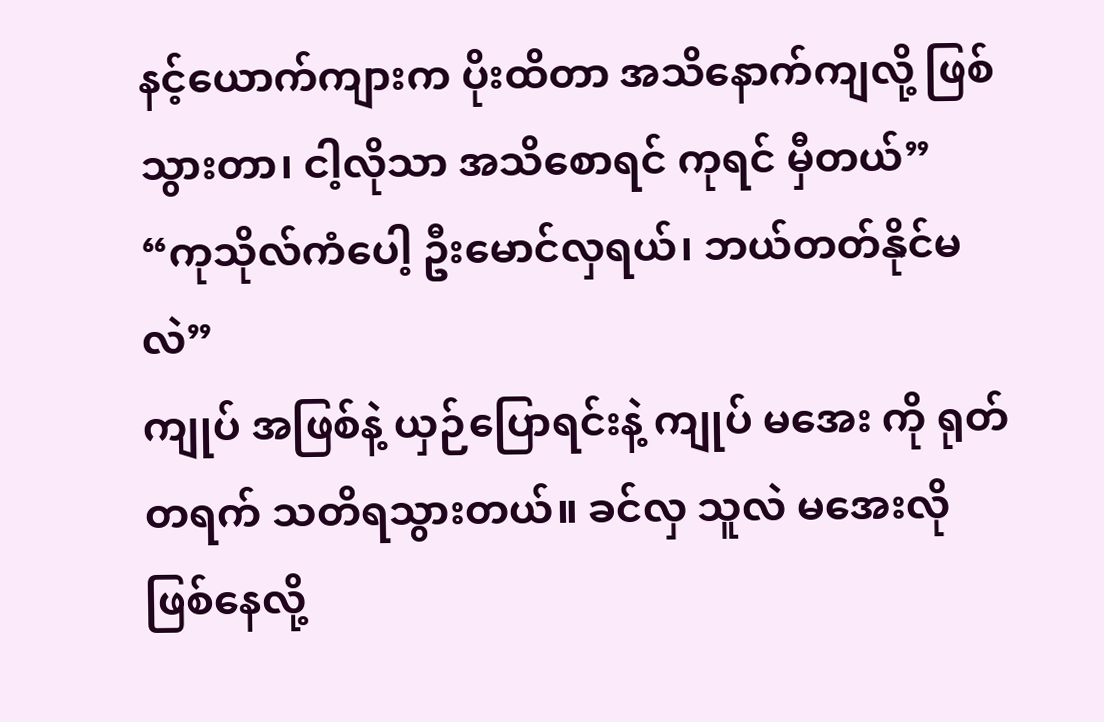နင့်ယောက်ကျားက ပိုးထိတာ အသိနောက်ကျလို့ ဖြစ်သွားတာ၊ ငါ့လိုသာ အသိစောရင် ကုရင် မှီတယ်”
“ကုသိုလ်ကံပေါ့ ဦးမောင်လှရယ်၊ ဘယ်တတ်နိုင်မလဲ”
ကျုပ် အဖြစ်နဲ့ ယှဉ်ပြောရင်းနဲ့ ကျုပ် မအေး ကို ရုတ်တရက် သတိရသွားတယ်။ ခင်လှ သူလဲ မအေးလို ဖြစ်နေလို့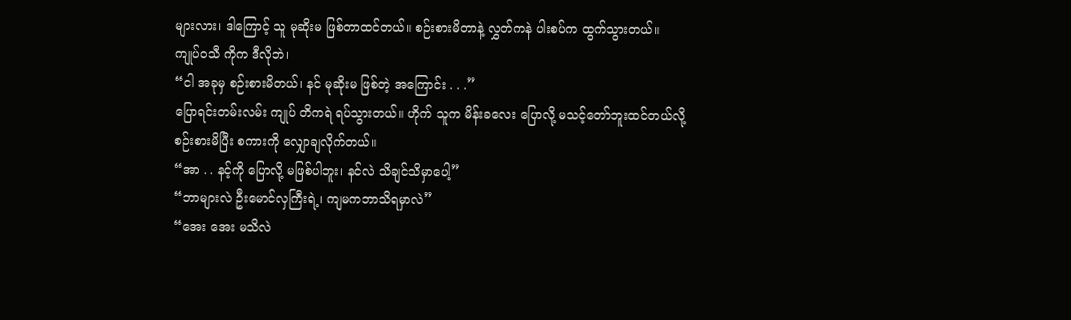များလား၊ ဒါကြောင့် သူ မုဆိုးမ ဖြစ်တာထင်တယ်။ စဉ်းစားမိတာနဲ့ လွှတ်ကနဲ ပါးစပ်က ထွက်သွားတယ်။ ကျုပ်ဝသီ ကိုက ဒီလိုဘဲ၊
“ငါ အခုမှ စဉ်းစားမိတယ်၊ နင် မုဆိုးမ ဖြစ်တဲ့ အကြောင်း . . .”
ပြောရင်းတမ်းလမ်း ကျုပ် တိကရဲ ရပ်သွားတယ်။ ဟိုက် သူက မိန်းခလေး ပြောလို့ မသင့်တော်ဘူးထင်တယ်လို့ စဉ်းစားမိပြီး စကားကို လျှောချလိုက်တယ်။
“အာ . . နင့်ကို ပြောလို့ မဖြစ်ပါဘူး၊ နင်လဲ သိချင်သိမှာပေါ့”
“ဘာများလဲ ဦးမောင်လှကြီးရဲ့၊ ကျမကဘာသိရမှာလဲ”
“အေး အေး မသိလဲ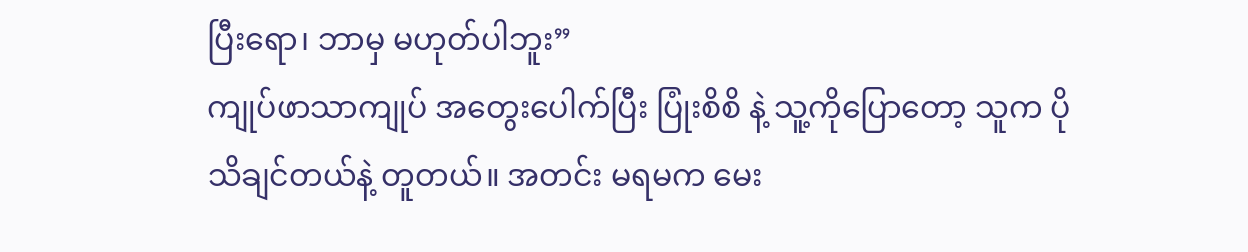ပြီးရော၊ ဘာမှ မဟုတ်ပါဘူး”
ကျုပ်ဖာသာကျုပ် အတွေးပေါက်ပြီး ပြုံးစိစိ နဲ့ သူ့ကိုပြောတော့ သူက ပိုသိချင်တယ်နဲ့ တူတယ်။ အတင်း မရမက မေး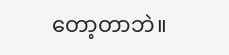တော့တာဘဲ။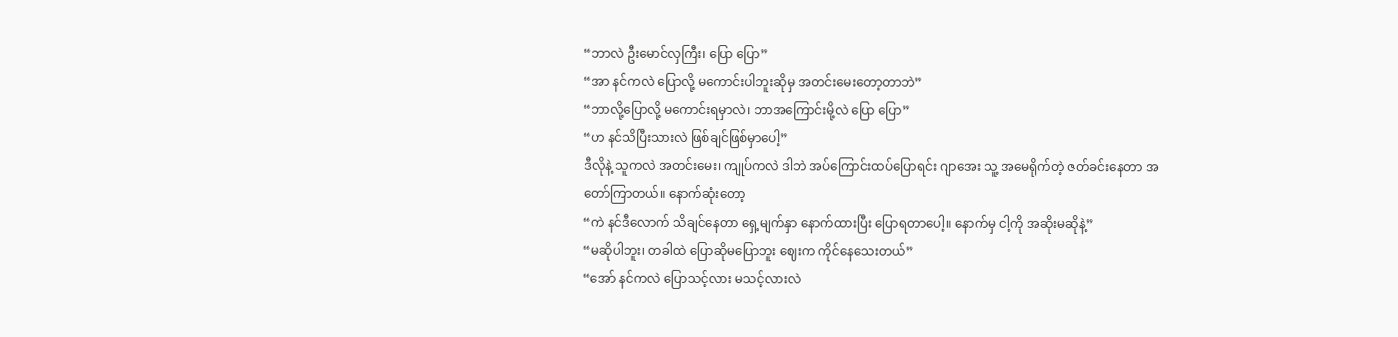“ဘာလဲ ဦးမောင်လှကြီး၊ ပြော ပြော”
“အာ နင်ကလဲ ပြောလို့ မကောင်းပါဘူးဆိုမှ အတင်းမေးတော့တာဘဲ”
“ဘာလို့ပြောလို့ မကောင်းရမှာလဲ၊ ဘာအကြောင်းမို့လဲ ပြော ပြော”
“ဟ နင်သိပြီးသားလဲ ဖြစ်ချင်ဖြစ်မှာပေါ့”
ဒီလိုနဲ့ သူကလဲ အတင်းမေး၊ ကျုပ်ကလဲ ဒါဘဲ အပ်ကြောင်းထပ်ပြောရင်း ဂျာအေး သူ့ အမေရိုက်တဲ့ ဇတ်ခင်းနေတာ အတော်ကြာတယ်။ နောက်ဆုံးတော့
“ကဲ နင်ဒီလောက် သိချင်နေတာ ရှေ့မျက်နှာ နောက်ထားပြီး ပြောရတာပေါ့။ နောက်မှ ငါ့ကို အဆိုးမဆိုနဲ့”
“မဆိုပါဘူး၊ တခါထဲ ပြောဆိုမပြောဘူး ဈေးက ကိုင်နေသေးတယ်”
“အော် နင်ကလဲ ပြောသင့်လား မသင့်လားလဲ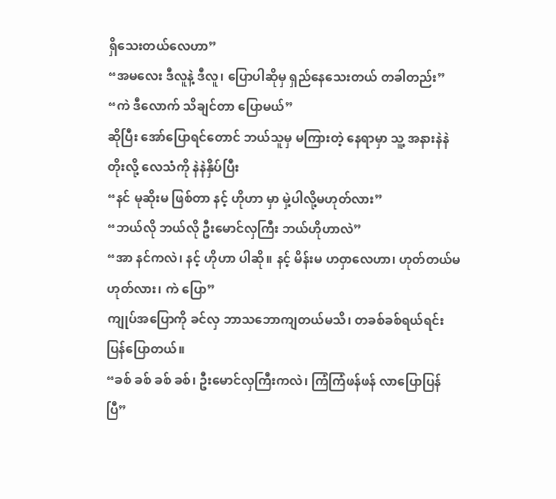ရှိသေးတယ်လေဟာ”
“အမလေး ဒီလူနဲ့ ဒီလူ၊ ပြောပါဆိုမှ ရှည်နေသေးတယ် တခါတည်း”
“ကဲ ဒီလောက် သိချင်တာ ပြောမယ်”
ဆိုပြီး အော်ပြောရင်တောင် ဘယ်သူမှ မကြားတဲ့ နေရာမှာ သူ့ အနားနဲနဲတိုးလို့ လေသံကို နဲနဲနှိပ်ပြီး
“နင် မုဆိုးမ ဖြစ်တာ နင့် ဟိုဟာ မှာ မှဲ့ပါလို့မဟုတ်လား”
“ဘယ်လို ဘယ်လို ဦးမောင်လှကြီး ဘယ်ဟိုဟာလဲ”
“အာ နင်ကလဲ၊ နင့် ဟိုဟာ ပါဆို။ နင့် မိန်းမ ဟဝှာလေဟာ၊ ဟုတ်တယ်မဟုတ်လား၊ ကဲ ပြော”
ကျုပ်အပြောကို ခင်လှ ဘာသဘောကျတယ်မသိ၊ တခစ်ခစ်ရယ်ရင်း ပြန်ပြောတယ်။
“ခစ် ခစ် ခစ် ခစ်၊ ဦးမောင်လှကြီးကလဲ၊ ကြံကြံဖန်ဖန် လာပြောပြန်ပြီ”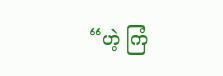“ဟဲ့ ကြံ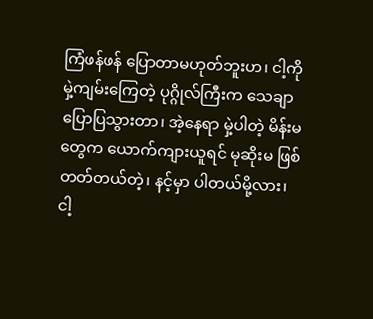ကြံဖန်ဖန် ပြောတာမဟုတ်ဘူးဟ၊ ငါ့ကို မှဲ့ကျမ်းကြေတဲ့ ပုဂ္ဂိုလ်ကြီးက သေချာပြောပြသွားတာ၊ အဲ့နေရာ မှဲ့ပါတဲ့ မိန်းမတွေက ယောက်ကျားယူရင် မုဆိုးမ ဖြစ်တတ်တယ်တဲ့၊ နင့်မှာ ပါတယ်မို့လား၊ ငါ့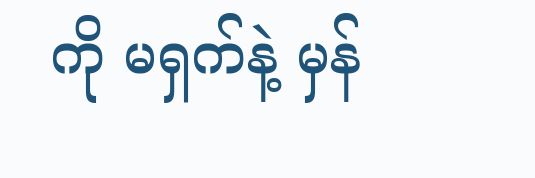ကို မရှက်နဲ့ မှန်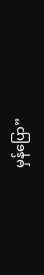မှန်ပြော”